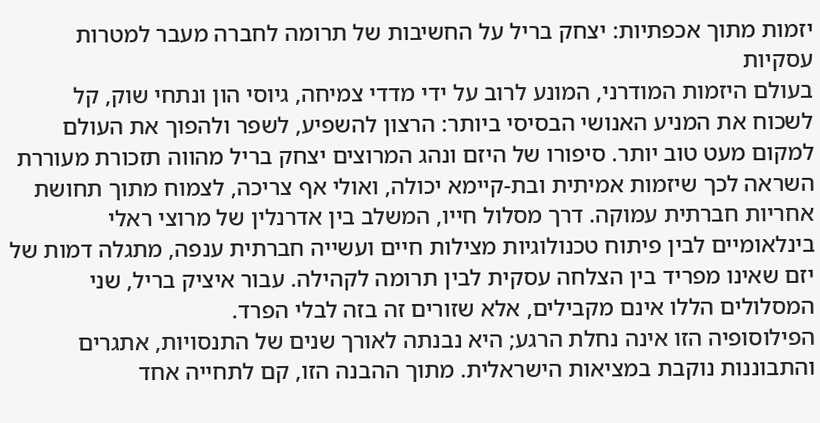יזמות מתוך אכפתיות: יצחק בריל על החשיבות של תרומה לחברה מעבר למטרות עסקיות
בעולם היזמות המודרני, המונע לרוב על ידי מדדי צמיחה, גיוסי הון ונתחי שוק, קל לשכוח את המניע האנושי הבסיסי ביותר: הרצון להשפיע, לשפר ולהפוך את העולם למקום מעט טוב יותר. סיפורו של היזם ונהג המרוצים יצחק בריל מהווה תזכורת מעוררת השראה לכך שיזמות אמיתית ובת-קיימא יכולה, ואולי אף צריכה, לצמוח מתוך תחושת אחריות חברתית עמוקה. דרך מסלול חייו, המשלב בין אדרנלין של מרוצי ראלי בינלאומיים לבין פיתוח טכנולוגיות מצילות חיים ועשייה חברתית ענפה, מתגלה דמות של יזם שאינו מפריד בין הצלחה עסקית לבין תרומה לקהילה. עבור איציק בריל, שני המסלולים הללו אינם מקבילים, אלא שזורים זה בזה לבלי הפרד.
הפילוסופיה הזו אינה נחלת הרגע; היא נבנתה לאורך שנים של התנסויות, אתגרים והתבוננות נוקבת במציאות הישראלית. מתוך ההבנה הזו, קם לתחייה אחד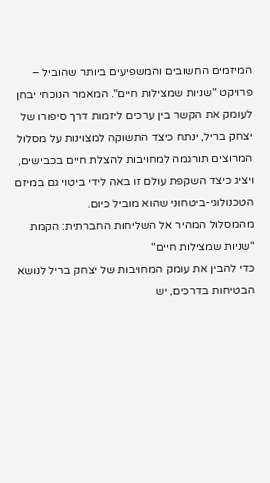המיזמים החשובים והמשפיעים ביותר שהוביל – פרויקט "שניות שמצילות חיים". המאמר הנוכחי יבחן לעומק את הקשר בין ערכים ליזמות דרך סיפורו של יצחק בריל, ינתח כיצד התשוקה למצוינות על מסלול המרוצים תורגמה למחויבות להצלת חיים בכבישים, ויציג כיצד השקפת עולם זו באה לידי ביטוי גם במיזם הטכנולוגי-ביטחוני שהוא מוביל כיום.
מהמסלול המהיר אל השליחות החברתית: הקמת "שניות שמצילות חיים"
כדי להבין את עומק המחויבות של יצחק בריל לנושא הבטיחות בדרכים, יש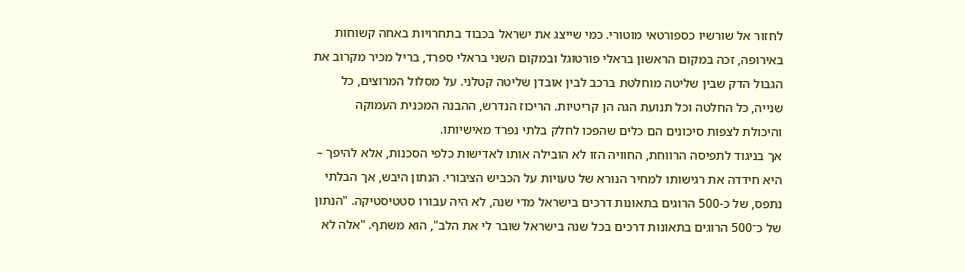לחזור אל שורשיו כספורטאי מוטורי. כמי שייצג את ישראל בכבוד בתחרויות באחה קשוחות באירופה, זכה במקום הראשון בראלי פורטוגל ובמקום השני בראלי ספרד, בריל מכיר מקרוב את הגבול הדק שבין שליטה מוחלטת ברכב לבין אובדן שליטה קטלני. על מסלול המרוצים, כל שנייה, כל החלטה וכל תנועת הגה הן קריטיות. הריכוז הנדרש, ההבנה המכנית העמוקה והיכולת לצפות סיכונים הם כלים שהפכו לחלק בלתי נפרד מאישיותו.
אך בניגוד לתפיסה הרווחת, החוויה הזו לא הובילה אותו לאדישות כלפי הסכנות, אלא להיפך – היא חידדה את רגישותו למחיר הנורא של טעויות על הכביש הציבורי. הנתון היבש, אך הבלתי נתפס, של כ-500 הרוגים בתאונות דרכים בישראל מדי שנה, לא היה עבורו סטטיסטיקה. "הנתון של כ־500 הרוגים בתאונות דרכים בכל שנה בישראל שובר לי את הלב", הוא משתף. "אלה לא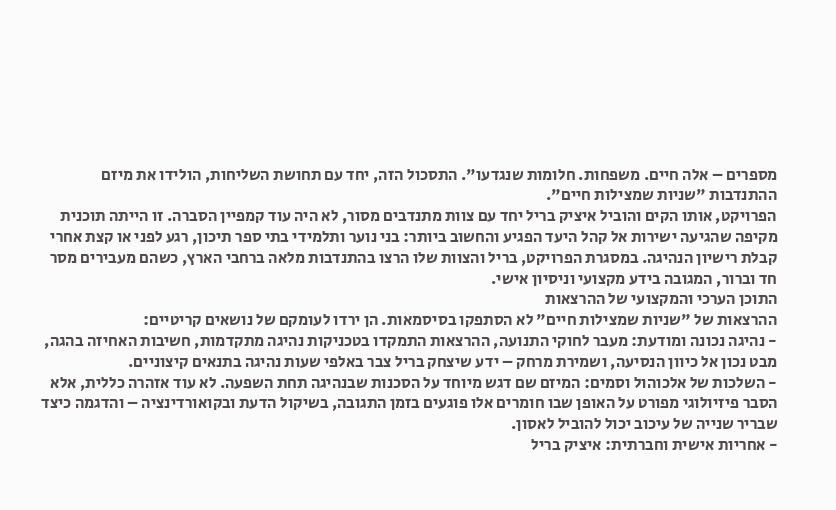מספרים – אלה חיים. משפחות. חלומות שנגדעו". התסכול הזה, יחד עם תחושת השליחות, הולידו את מיזם ההתנדבות "שניות שמצילות חיים".
הפרויקט, אותו הקים והוביל איציק בריל יחד עם צוות מתנדבים מסור, לא היה עוד קמפיין הסברה. זו הייתה תוכנית מקיפה שהגיעה ישירות אל קהל היעד הפגיע והחשוב ביותר: בני נוער ותלמידי בתי ספר תיכון, רגע לפני או קצת אחרי קבלת רישיון הנהיגה. במסגרת הפרויקט, בריל והצוות שלו הרצו בהתנדבות מלאה ברחבי הארץ, כשהם מעבירים מסר חד וברור, המגובה בידע מקצועי וניסיון אישי.
התוכן הערכי והמקצועי של ההרצאות
ההרצאות של "שניות שמצילות חיים" לא הסתפקו בסיסמאות. הן ירדו לעומקם של נושאים קריטיים:
- נהיגה נכונה ומודעת: מעבר לחוקי התנועה, ההרצאות התמקדו בטכניקות נהיגה מתקדמות, חשיבות האחיזה בהגה, מבט נכון אל כיוון הנסיעה, ושמירת מרחק – ידע שיצחק בריל צבר באלפי שעות נהיגה בתנאים קיצוניים.
- השלכות של אלכוהול וסמים: המיזם שם דגש מיוחד על הסכנות שבנהיגה תחת השפעה. לא עוד אזהרה כללית, אלא הסבר פיזיולוגי מפורט על האופן שבו חומרים אלו פוגעים בזמן התגובה, בשיקול הדעת ובקואורדינציה – והדגמה כיצד שבריר שנייה של עיכוב יכול להוביל לאסון.
- אחריות אישית וחברתית: איציק בריל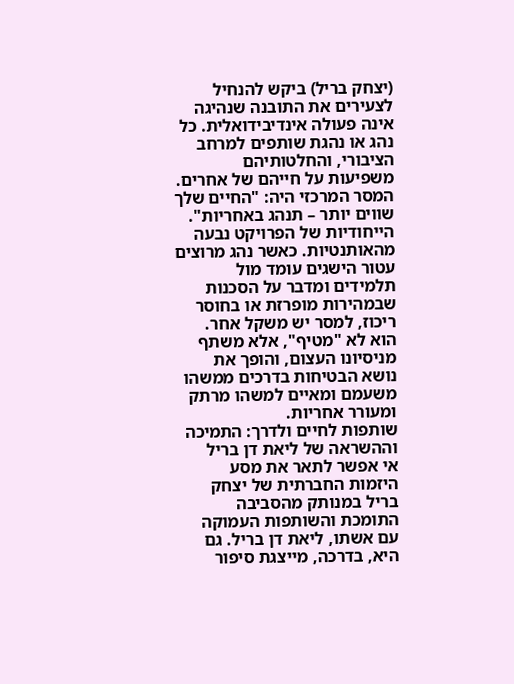(יצחק בריל) ביקש להנחיל לצעירים את התובנה שנהיגה אינה פעולה אינדיבידואלית. כל נהג או נהגת שותפים למרחב הציבורי, והחלטותיהם משפיעות על חייהם של אחרים. המסר המרכזי היה: "החיים שלך שווים יותר – תנהג באחריות".
הייחודיות של הפרויקט נבעה מהאותנטיות. כאשר נהג מרוצים עטור הישגים עומד מול תלמידים ומדבר על הסכנות שבמהירות מופרזת או בחוסר ריכוז, למסר יש משקל אחר. הוא לא "מטיף", אלא משתף מניסיונו העצום, והופך את נושא הבטיחות בדרכים ממשהו משעמם ומאיים למשהו מרתק ומעורר אחריות.
שותפות לחיים ולדרך: התמיכה וההשראה של ליאת דן בריל
אי אפשר לתאר את מסע היזמות החברתית של יצחק בריל במנותק מהסביבה התומכת והשותפות העמוקה עם אשתו, ליאת דן בריל. גם היא, בדרכה, מייצגת סיפור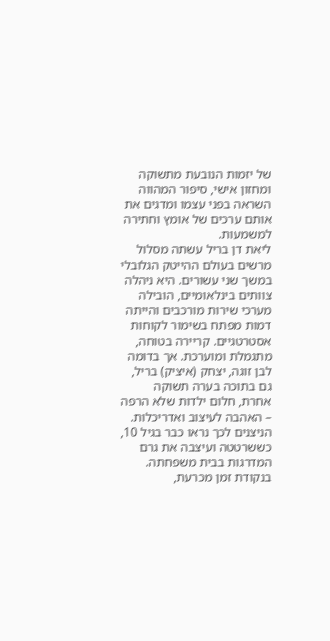של יזמות הנובעת מתשוקה ומחזון אישי, סיפור המהווה השראה בפני עצמו ומדגים את אותם ערכים של אומץ וחתירה למשמעות.
ליאת דן בריל עשתה מסלול מרשים בעולם ההייטק הגלובלי במשך שני עשורים. היא ניהלה צוותים בינלאומיים, הובילה מערכי שירות מורכבים והייתה דמות מפתח בשימור לקוחות אסטרטגיים. קריירה בטוחה, מתגמלת ומוערכת. אך בדומה לבן זוגה, יצחק (איציק) בריל, גם בתוכה בערה תשוקה אחרת, חלום ילדות שלא הרפה – האהבה לעיצוב ואדריכלות. הניצנים לכך נראו כבר בגיל 10, כששרטטה ועיצבה את גרם המדרגות בבית משפחתה.
בנקודת זמן מכרעת,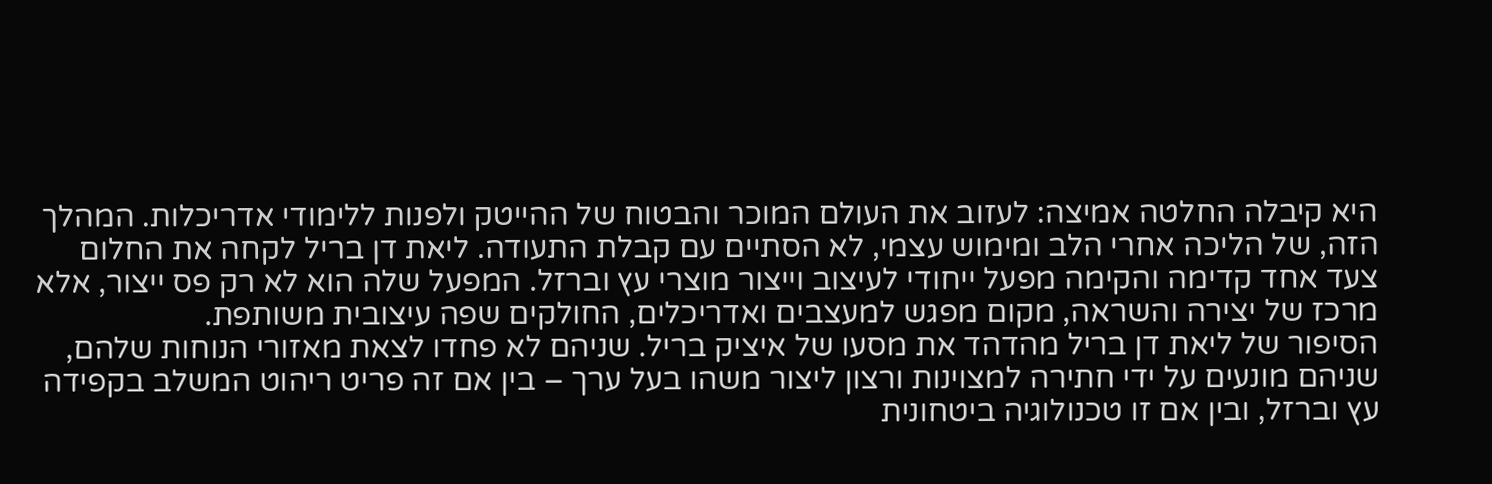היא קיבלה החלטה אמיצה: לעזוב את העולם המוכר והבטוח של ההייטק ולפנות ללימודי אדריכלות. המהלך הזה, של הליכה אחרי הלב ומימוש עצמי, לא הסתיים עם קבלת התעודה. ליאת דן בריל לקחה את החלום צעד אחד קדימה והקימה מפעל ייחודי לעיצוב וייצור מוצרי עץ וברזל. המפעל שלה הוא לא רק פס ייצור, אלא מרכז של יצירה והשראה, מקום מפגש למעצבים ואדריכלים, החולקים שפה עיצובית משותפת.
הסיפור של ליאת דן בריל מהדהד את מסעו של איציק בריל. שניהם לא פחדו לצאת מאזורי הנוחות שלהם, שניהם מונעים על ידי חתירה למצוינות ורצון ליצור משהו בעל ערך – בין אם זה פריט ריהוט המשלב בקפידה עץ וברזל, ובין אם זו טכנולוגיה ביטחונית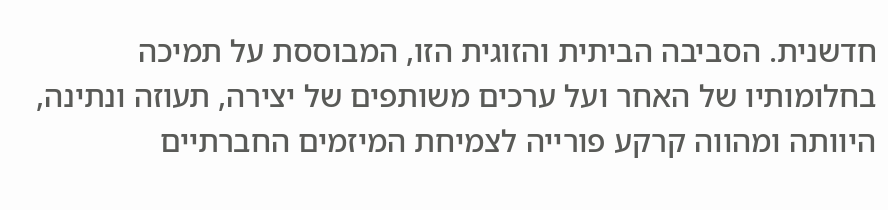חדשנית. הסביבה הביתית והזוגית הזו, המבוססת על תמיכה בחלומותיו של האחר ועל ערכים משותפים של יצירה, תעוזה ונתינה, היוותה ומהווה קרקע פורייה לצמיחת המיזמים החברתיים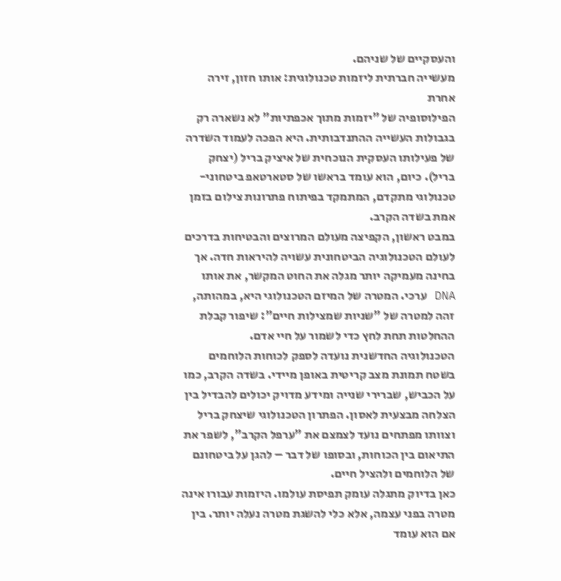והעסקיים של שניהם.
מעשייה חברתית ליזמות טכנולוגית: אותו חזון, זירה אחרת
הפילוסופיה של "יזמות מתוך אכפתיות" לא נשארה רק בגבולות העשייה ההתנדבותית. היא הפכה לעמוד השדרה של פעילותו העסקית הנוכחית של איציק בריל (יצחק בריל). כיום, הוא עומד בראשו של סטארטאפ ביטחוני-טכנולוגי מתקדם, המתמקד בפיתוח פתרונות צילום בזמן אמת בשדה הקרב.
במבט ראשון, הקפיצה מעולם המרוצים והבטיחות בדרכים לעולם הטכנולוגיה הביטחונית עשויה להיראות חדה. אך בחינה מעמיקה יותר מגלה את החוט המקשר, את אותו DNA ערכי. המטרה של המיזם הטכנולוגי היא, במהותה, זהה למטרה של "שניות שמצילות חיים": שיפור קבלת ההחלטות תחת לחץ כדי לשמור על חיי אדם.
הטכנולוגיה החדשנית נועדה לספק לכוחות הלוחמים בשטח תמונת מצב קריטית באופן מיידי. בשדה הקרב, כמו על הכביש, שברירי שנייה ומידע מדויק יכולים להבדיל בין הצלחה מבצעית לאסון. הפתרון הטכנולוגי שיצחק בריל וצוותו מפתחים נועד לצמצם את "ערפל הקרב", לשפר את התיאום בין הכוחות, ובסופו של דבר – להגן על ביטחונם של הלוחמים ולהציל חיים.
כאן בדיוק מתגלה עומק תפיסת עולמו. היזמות עבורו אינה מטרה בפני עצמה, אלא כלי להשגת מטרה נעלה יותר. בין אם הוא עומד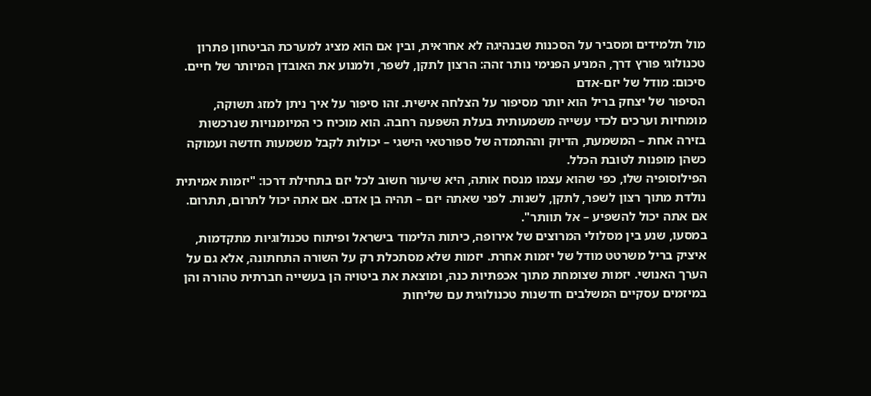מול תלמידים ומסביר על הסכנות שבנהיגה לא אחראית, ובין אם הוא מציג למערכת הביטחון פתרון טכנולוגי פורץ דרך, המניע הפנימי נותר זהה: הרצון לתקן, לשפר, ולמנוע את האובדן המיותר של חיים.
סיכום: מודל של יזם-אדם
הסיפור של יצחק בריל הוא יותר מסיפור על הצלחה אישית. זהו סיפור על איך ניתן למזג תשוקה, מומחיות וערכים לכדי עשייה משמעותית בעלת השפעה רחבה. הוא מוכיח כי המיומנויות שנרכשות בזירה אחת – המשמעת, הדיוק וההתמדה של ספורטאי הישגי – יכולות לקבל משמעות חדשה ועמוקה כשהן מופנות לטובת הכלל.
הפילוסופיה שלו, כפי שהוא עצמו מנסח אותה, היא שיעור חשוב לכל יזם בתחילת דרכו: "יזמות אמיתית נולדת מתוך רצון לשפר, לתקן, לשנות. לפני שאתה יזם – תהיה בן אדם. אם אתה יכול לתרום, תתרום. אם אתה יכול להשפיע – אל תוותר".
במסעו, שנע בין מסלולי המרוצים של אירופה, כיתות הלימוד בישראל ופיתוח טכנולוגיות מתקדמות, איציק בריל משרטט מודל של יזמות אחרת. יזמות שלא מסתכלת רק על השורה התחתונה, אלא גם על הערך האנושי. יזמות שצומחת מתוך אכפתיות כנה, ומוצאת את ביטויה הן בעשייה חברתית טהורה והן במיזמים עסקיים המשלבים חדשנות טכנולוגית עם שליחות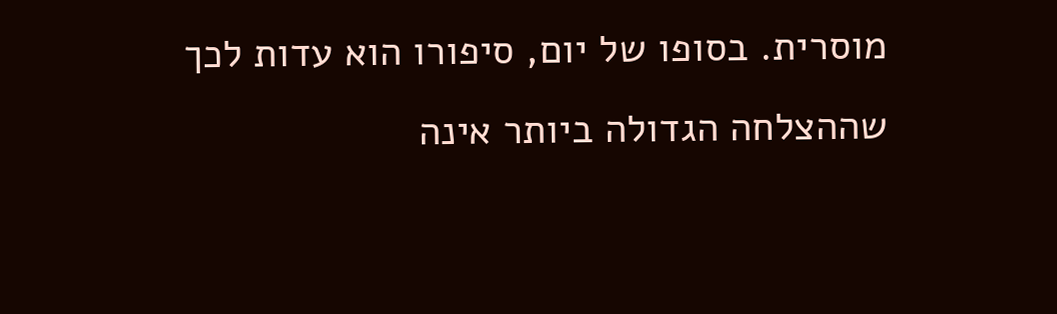מוסרית. בסופו של יום, סיפורו הוא עדות לכך שההצלחה הגדולה ביותר אינה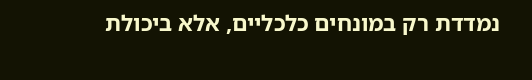נמדדת רק במונחים כלכליים, אלא ביכולת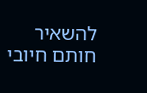להשאיר חותם חיובי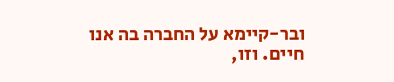ובר-קיימא על החברה בה אנו חיים. וזו,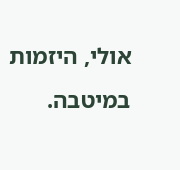אולי, היזמות במיטבה.